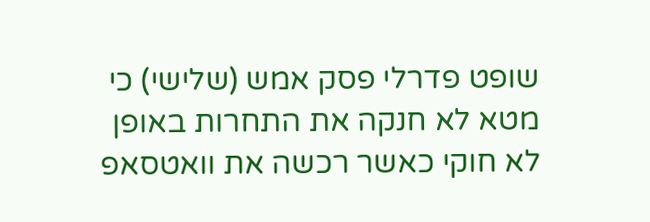שופט פדרלי פסק אמש (שלישי) כי מטא לא חנקה את התחרות באופן לא חוקי כאשר רכשה את וואטסאפ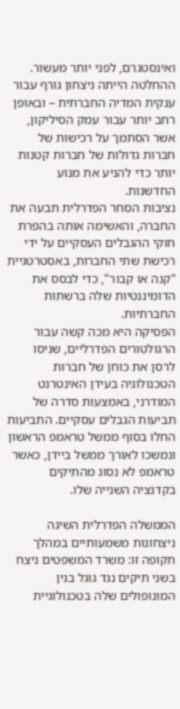ואינסטגרם, לפני יותר מעשור. ההחלטה הייתה ניצחון גורף עבור ענקית המדיה החברתית – ובאופן רחב יותר עבור עמק הסיליקון, אשר הסתמך על רכישות של חברות גדולות של חברות קטנות יותר כדי להניע את מנוע החדשנות.
נציבות הסחר הפדרלית תבעה את החברה, והאשימה אותה בהפרת חוקי ההגבלים העסקיים על ידי רכישת שתי החברות, באסטרטגיית "קנה או קבור", כדי לבסס את הדומיננטיות שלה ברשתות החברתיות.
הפסיקה היא מכה קשה עבור הרגולטורים הפדרליים, שניסו לרסן את כוחן של חברות הטכנולוגיה בעידן האינטרנט המודרני, באמצעות סדרה של תביעות הגבלים עסקיים. התביעות החלו בסוף ממשל טראמפ הראשון ונמשכו לאורך ממשל ביידן, כאשר טראמפ לא נסוג מהתיקים בקדנציה השנייה שלו.

הממשלה הפדרלית השיגה ניצחונות משמעותיים במהלך תקופה זו: משרד המשפטים ניצח בשני תיקים נגד גוגל בגין המונופולים שלה בטכנולוגיית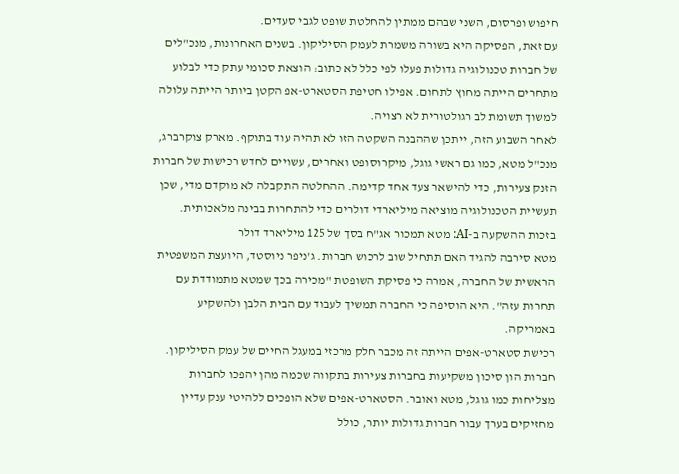חיפוש ופרסום, השני שבהם ממתין להחלטת שופט לגבי סעדים.
עם זאת, הפסיקה היא בשורה משמרת לעמק הסיליקון. בשנים האחרונות, מנכ"לים של חברות טכנולוגיה גדולות פעלו לפי כלל לא כתוב: הוצאת סכומי עתק כדי לבלוע מתחרים הייתה מחוץ לתחום. אפילו חטיפת הסטארט-אפ הקטן ביותר הייתה עלולה למשוך תשומת לב רגולטורית לא רצויה.
לאחר השבוע הזה, ייתכן שההבנה השקטה הזו לא תהיה עוד בתוקף. מארק צוקרברג, מנכ"ל מטא, כמו גם ראשי גוגל, מיקרוסופט ואחרים, עשויים לחדש רכישות של חברות הזנק צעירות, כדי להישאר צעד אחד קדימה. ההחלטה התקבלה לא מוקדם מדי, שכן תעשיית הטכנולוגיה מוציאה מיליארדי דולרים כדי להתחרות בבינה מלאכותית.
בזכות ההשקעה ב-AI: מטא תמכור אג"ח בסך של 125 מיליארד דולר
מטא סירבה להגיד האם תתחיל שוב לרכוש חברות. ג'ניפר ניוסטד, היועצת המשפטית הראשית של החברה, אמרה כי פסיקת השופטת "מכירה בכך שמטא מתמודדת עם תחרות עזה". היא הוסיפה כי החברה תמשיך לעבוד עם הבית הלבן ולהשקיע באמריקה.
רכישת סטארט-אפים הייתה זה מכבר חלק מרכזי במעגל החיים של עמק הסיליקון. חברות הון סיכון משקיעות בחברות צעירות בתקווה שכמה מהן יהפכו לחברות מצליחות כמו גוגל, מטא ואובר. הסטארט-אפים שלא הופכים ללהיטי ענק עדיין מחזיקים בערך עבור חברות גדולות יותר, כולל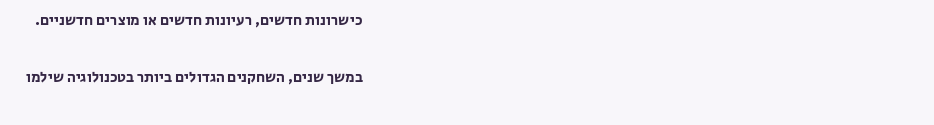כישרונות חדשים, רעיונות חדשים או מוצרים חדשניים.

במשך שנים, השחקנים הגדולים ביותר בטכנולוגיה שילמו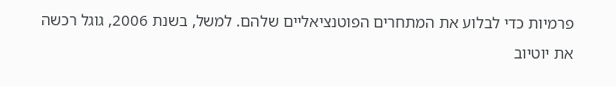פרמיות כדי לבלוע את המתחרים הפוטנציאליים שלהם. למשל, בשנת 2006, גוגל רכשה את יוטיוב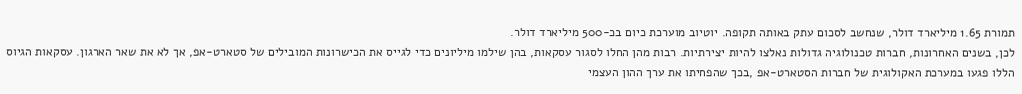תמורת 1.65 מיליארד דולר, שנחשב לסכום עתק באותה תקופה. יוטיוב מוערכת כיום בכ-500 מיליארד דולר.
לכן, בשנים האחרונות, חברות טכנולוגיה גדולות נאלצו להיות יצירתיות. רבות מהן החלו לסגור עסקאות, בהן שילמו מיליונים כדי לגייס את הכישרונות המובילים של סטארט-אפ, אך לא את שאר הארגון. עסקאות הגיוס הללו פגעו במערכת האקולוגית של חברות הסטארט-אפ ,בכך שהפחיתו את ערך ההון העצמי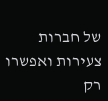של חברות צעירות ואפשרו רק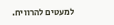למעטים להרוויח.